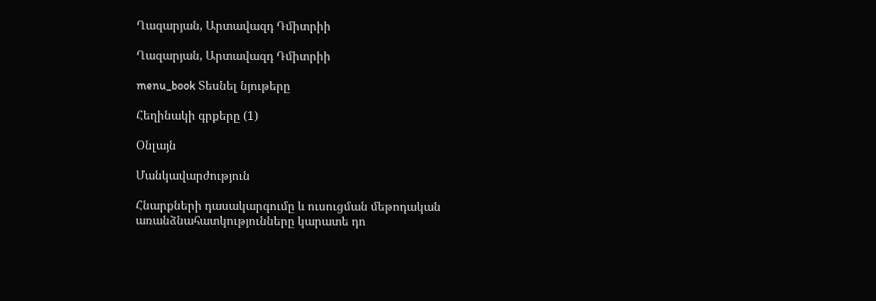Ղազարյան, Արտավազդ Դմիտրիի

Ղազարյան, Արտավազդ Դմիտրիի

menu_book Տեսնել նյութերը

Հեղինակի գրքերը (1)

Օնլայն

Մանկավարժություն

Հնարքների դասակարգումը և ուսուցման մեթոդական առանձնահատկությունները կարատե դո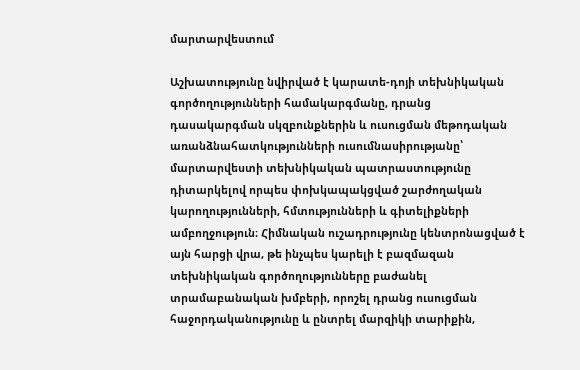մարտարվեստում

Աշխատությունը նվիրված է կարատե-դոյի տեխնիկական գործողությունների համակարգմանը, դրանց դասակարգման սկզբունքներին և ուսուցման մեթոդական առանձնահատկությունների ուսումնասիրությանը՝ մարտարվեստի տեխնիկական պատրաստությունը դիտարկելով որպես փոխկապակցված շարժողական կարողությունների, հմտությունների և գիտելիքների ամբողջություն։ Հիմնական ուշադրությունը կենտրոնացված է այն հարցի վրա, թե ինչպես կարելի է բազմազան տեխնիկական գործողությունները բաժանել տրամաբանական խմբերի, որոշել դրանց ուսուցման հաջորդականությունը և ընտրել մարզիկի տարիքին,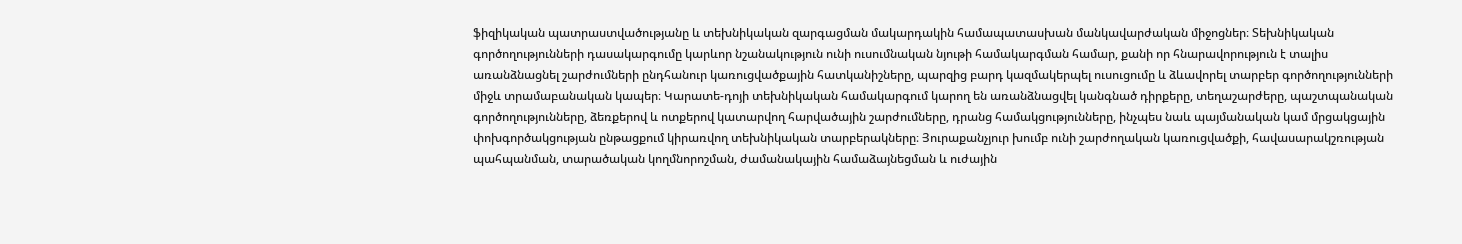ֆիզիկական պատրաստվածությանը և տեխնիկական զարգացման մակարդակին համապատասխան մանկավարժական միջոցներ։ Տեխնիկական գործողությունների դասակարգումը կարևոր նշանակություն ունի ուսումնական նյութի համակարգման համար, քանի որ հնարավորություն է տալիս առանձնացնել շարժումների ընդհանուր կառուցվածքային հատկանիշները, պարզից բարդ կազմակերպել ուսուցումը և ձևավորել տարբեր գործողությունների միջև տրամաբանական կապեր։ Կարատե-դոյի տեխնիկական համակարգում կարող են առանձնացվել կանգնած դիրքերը, տեղաշարժերը, պաշտպանական գործողությունները, ձեռքերով և ոտքերով կատարվող հարվածային շարժումները, դրանց համակցությունները, ինչպես նաև պայմանական կամ մրցակցային փոխգործակցության ընթացքում կիրառվող տեխնիկական տարբերակները։ Յուրաքանչյուր խումբ ունի շարժողական կառուցվածքի, հավասարակշռության պահպանման, տարածական կողմնորոշման, ժամանակային համաձայնեցման և ուժային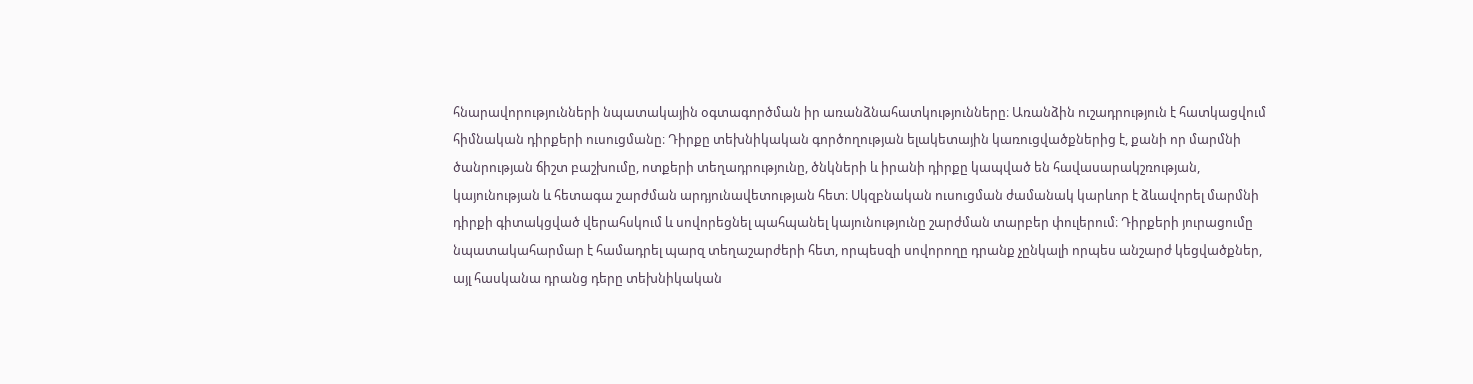հնարավորությունների նպատակային օգտագործման իր առանձնահատկությունները։ Առանձին ուշադրություն է հատկացվում հիմնական դիրքերի ուսուցմանը։ Դիրքը տեխնիկական գործողության ելակետային կառուցվածքներից է, քանի որ մարմնի ծանրության ճիշտ բաշխումը, ոտքերի տեղադրությունը, ծնկների և իրանի դիրքը կապված են հավասարակշռության, կայունության և հետագա շարժման արդյունավետության հետ։ Սկզբնական ուսուցման ժամանակ կարևոր է ձևավորել մարմնի դիրքի գիտակցված վերահսկում և սովորեցնել պահպանել կայունությունը շարժման տարբեր փուլերում։ Դիրքերի յուրացումը նպատակահարմար է համադրել պարզ տեղաշարժերի հետ, որպեսզի սովորողը դրանք չընկալի որպես անշարժ կեցվածքներ, այլ հասկանա դրանց դերը տեխնիկական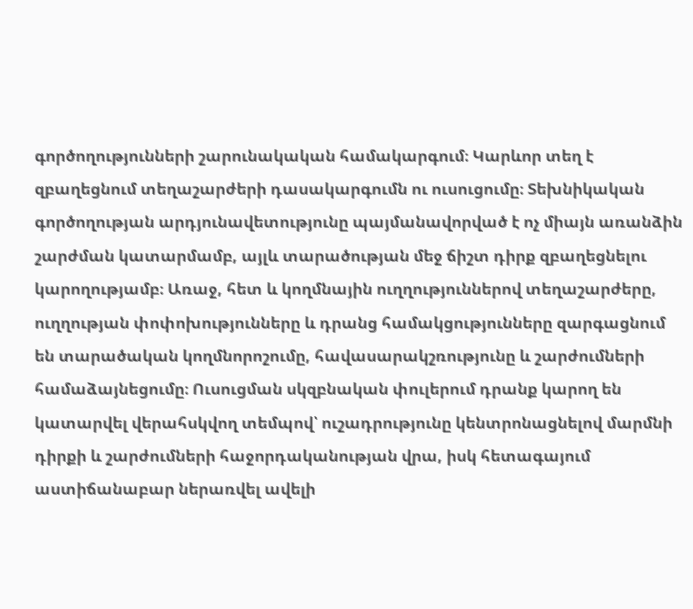գործողությունների շարունակական համակարգում։ Կարևոր տեղ է զբաղեցնում տեղաշարժերի դասակարգումն ու ուսուցումը։ Տեխնիկական գործողության արդյունավետությունը պայմանավորված է ոչ միայն առանձին շարժման կատարմամբ, այլև տարածության մեջ ճիշտ դիրք զբաղեցնելու կարողությամբ։ Առաջ, հետ և կողմնային ուղղություններով տեղաշարժերը, ուղղության փոփոխությունները և դրանց համակցությունները զարգացնում են տարածական կողմնորոշումը, հավասարակշռությունը և շարժումների համաձայնեցումը։ Ուսուցման սկզբնական փուլերում դրանք կարող են կատարվել վերահսկվող տեմպով՝ ուշադրությունը կենտրոնացնելով մարմնի դիրքի և շարժումների հաջորդականության վրա, իսկ հետագայում աստիճանաբար ներառվել ավելի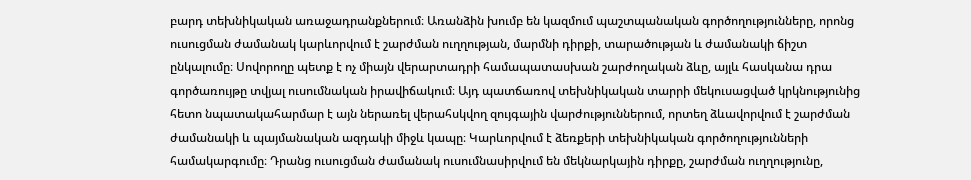բարդ տեխնիկական առաջադրանքներում։ Առանձին խումբ են կազմում պաշտպանական գործողությունները, որոնց ուսուցման ժամանակ կարևորվում է շարժման ուղղության, մարմնի դիրքի, տարածության և ժամանակի ճիշտ ընկալումը։ Սովորողը պետք է ոչ միայն վերարտադրի համապատասխան շարժողական ձևը, այլև հասկանա դրա գործառույթը տվյալ ուսումնական իրավիճակում։ Այդ պատճառով տեխնիկական տարրի մեկուսացված կրկնությունից հետո նպատակահարմար է այն ներառել վերահսկվող զույգային վարժություններում, որտեղ ձևավորվում է շարժման ժամանակի և պայմանական ազդակի միջև կապը։ Կարևորվում է ձեռքերի տեխնիկական գործողությունների համակարգումը։ Դրանց ուսուցման ժամանակ ուսումնասիրվում են մեկնարկային դիրքը, շարժման ուղղությունը,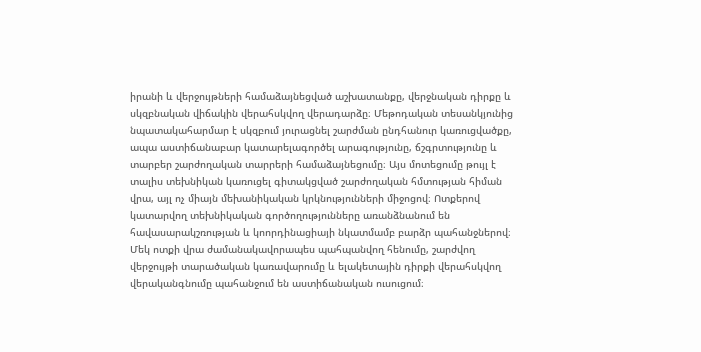իրանի և վերջույթների համաձայնեցված աշխատանքը, վերջնական դիրքը և սկզբնական վիճակին վերահսկվող վերադարձը։ Մեթոդական տեսանկյունից նպատակահարմար է սկզբում յուրացնել շարժման ընդհանուր կառուցվածքը, ապա աստիճանաբար կատարելագործել արագությունը, ճշգրտությունը և տարբեր շարժողական տարրերի համաձայնեցումը։ Այս մոտեցումը թույլ է տալիս տեխնիկան կառուցել գիտակցված շարժողական հմտության հիման վրա, այլ ոչ միայն մեխանիկական կրկնությունների միջոցով։ Ոտքերով կատարվող տեխնիկական գործողությունները առանձնանում են հավասարակշռության և կոորդինացիայի նկատմամբ բարձր պահանջներով։ Մեկ ոտքի վրա ժամանակավորապես պահպանվող հենումը, շարժվող վերջույթի տարածական կառավարումը և ելակետային դիրքի վերահսկվող վերականգնումը պահանջում են աստիճանական ուսուցում։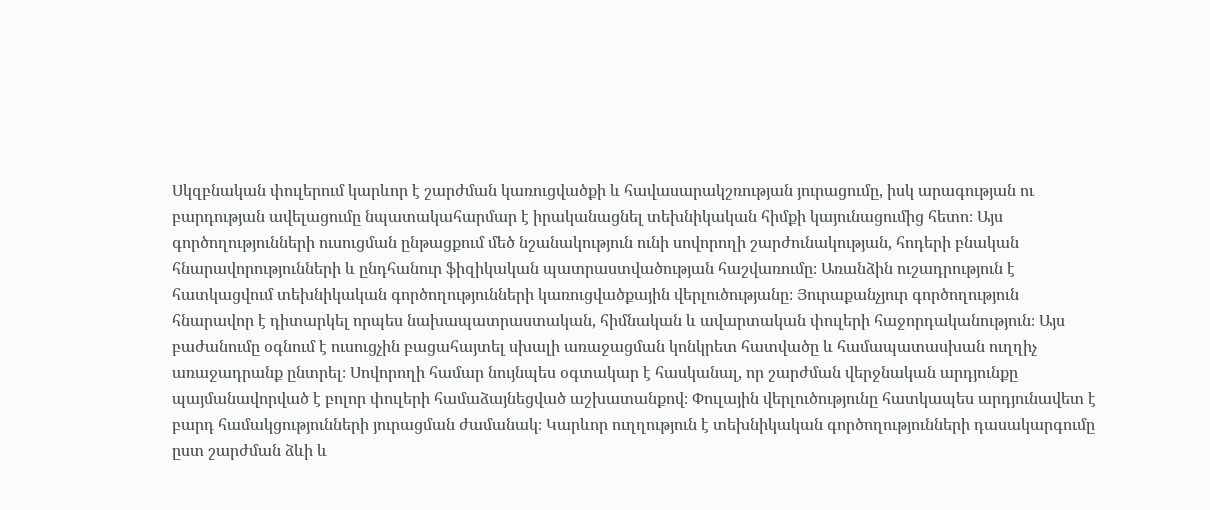Սկզբնական փուլերում կարևոր է շարժման կառուցվածքի և հավասարակշռության յուրացումը, իսկ արագության ու բարդության ավելացումը նպատակահարմար է իրականացնել տեխնիկական հիմքի կայունացումից հետո։ Այս գործողությունների ուսուցման ընթացքում մեծ նշանակություն ունի սովորողի շարժունակության, հոդերի բնական հնարավորությունների և ընդհանուր ֆիզիկական պատրաստվածության հաշվառումը։ Առանձին ուշադրություն է հատկացվում տեխնիկական գործողությունների կառուցվածքային վերլուծությանը։ Յուրաքանչյուր գործողություն հնարավոր է դիտարկել որպես նախապատրաստական, հիմնական և ավարտական փուլերի հաջորդականություն։ Այս բաժանումը օգնում է ուսուցչին բացահայտել սխալի առաջացման կոնկրետ հատվածը և համապատասխան ուղղիչ առաջադրանք ընտրել։ Սովորողի համար նույնպես օգտակար է հասկանալ, որ շարժման վերջնական արդյունքը պայմանավորված է բոլոր փուլերի համաձայնեցված աշխատանքով։ Փուլային վերլուծությունը հատկապես արդյունավետ է բարդ համակցությունների յուրացման ժամանակ։ Կարևոր ուղղություն է տեխնիկական գործողությունների դասակարգումը ըստ շարժման ձևի և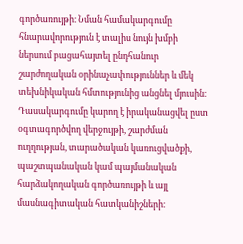գործառույթի։ Նման համակարգումը հնարավորություն է տալիս նույն խմբի ներսում բացահայտել ընդհանուր շարժողական օրինաչափություններ և մեկ տեխնիկական հմտությունից անցնել մյուսին։ Դասակարգումը կարող է իրականացվել ըստ օգտագործվող վերջույթի, շարժման ուղղության, տարածական կառուցվածքի, պաշտպանական կամ պայմանական հարձակողական գործառույթի և այլ մասնագիտական հատկանիշների։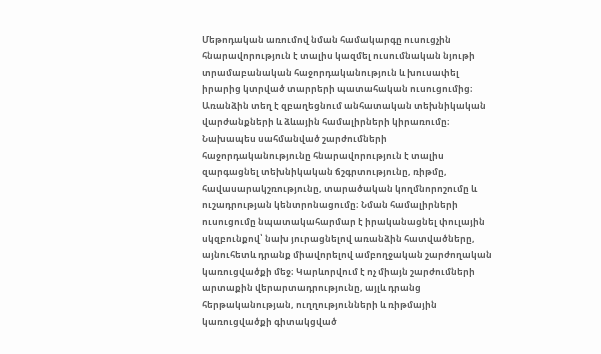Մեթոդական առումով նման համակարգը ուսուցչին հնարավորություն է տալիս կազմել ուսումնական նյութի տրամաբանական հաջորդականություն և խուսափել իրարից կտրված տարրերի պատահական ուսուցումից։ Առանձին տեղ է զբաղեցնում անհատական տեխնիկական վարժանքների և ձևային համալիրների կիրառումը։ Նախապես սահմանված շարժումների հաջորդականությունը հնարավորություն է տալիս զարգացնել տեխնիկական ճշգրտությունը, ռիթմը, հավասարակշռությունը, տարածական կողմնորոշումը և ուշադրության կենտրոնացումը։ Նման համալիրների ուսուցումը նպատակահարմար է իրականացնել փուլային սկզբունքով՝ նախ յուրացնելով առանձին հատվածները, այնուհետև դրանք միավորելով ամբողջական շարժողական կառուցվածքի մեջ։ Կարևորվում է ոչ միայն շարժումների արտաքին վերարտադրությունը, այլև դրանց հերթականության, ուղղությունների և ռիթմային կառուցվածքի գիտակցված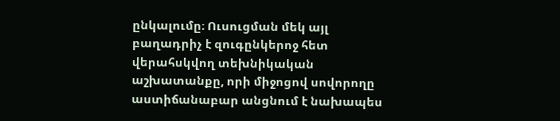ընկալումը։ Ուսուցման մեկ այլ բաղադրիչ է զուգընկերոջ հետ վերահսկվող տեխնիկական աշխատանքը, որի միջոցով սովորողը աստիճանաբար անցնում է նախապես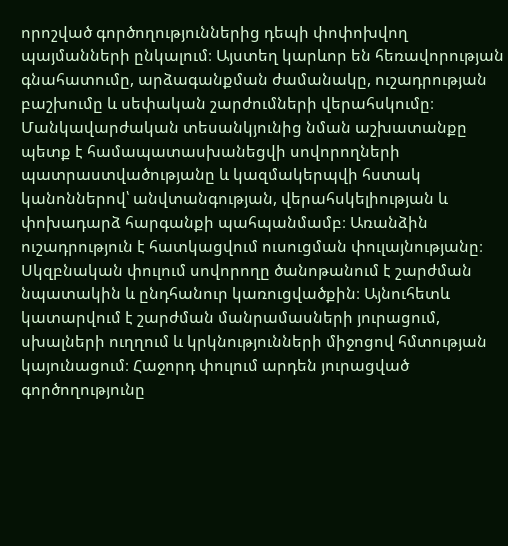որոշված գործողություններից դեպի փոփոխվող պայմանների ընկալում։ Այստեղ կարևոր են հեռավորության գնահատումը, արձագանքման ժամանակը, ուշադրության բաշխումը և սեփական շարժումների վերահսկումը։ Մանկավարժական տեսանկյունից նման աշխատանքը պետք է համապատասխանեցվի սովորողների պատրաստվածությանը և կազմակերպվի հստակ կանոններով՝ անվտանգության, վերահսկելիության և փոխադարձ հարգանքի պահպանմամբ։ Առանձին ուշադրություն է հատկացվում ուսուցման փուլայնությանը։ Սկզբնական փուլում սովորողը ծանոթանում է շարժման նպատակին և ընդհանուր կառուցվածքին։ Այնուհետև կատարվում է շարժման մանրամասների յուրացում, սխալների ուղղում և կրկնությունների միջոցով հմտության կայունացում։ Հաջորդ փուլում արդեն յուրացված գործողությունը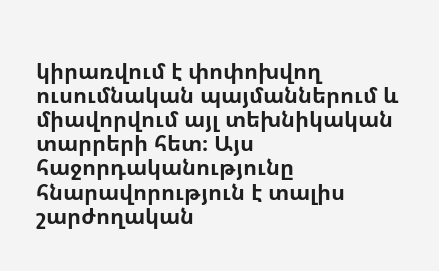կիրառվում է փոփոխվող ուսումնական պայմաններում և միավորվում այլ տեխնիկական տարրերի հետ։ Այս հաջորդականությունը հնարավորություն է տալիս շարժողական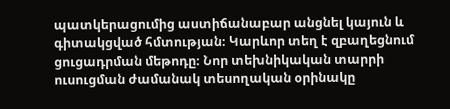պատկերացումից աստիճանաբար անցնել կայուն և գիտակցված հմտության։ Կարևոր տեղ է զբաղեցնում ցուցադրման մեթոդը։ Նոր տեխնիկական տարրի ուսուցման ժամանակ տեսողական օրինակը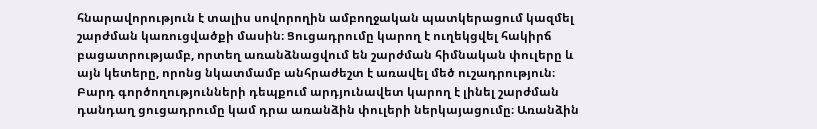հնարավորություն է տալիս սովորողին ամբողջական պատկերացում կազմել շարժման կառուցվածքի մասին։ Ցուցադրումը կարող է ուղեկցվել հակիրճ բացատրությամբ, որտեղ առանձնացվում են շարժման հիմնական փուլերը և այն կետերը, որոնց նկատմամբ անհրաժեշտ է առավել մեծ ուշադրություն։ Բարդ գործողությունների դեպքում արդյունավետ կարող է լինել շարժման դանդաղ ցուցադրումը կամ դրա առանձին փուլերի ներկայացումը։ Առանձին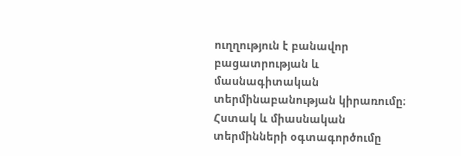ուղղություն է բանավոր բացատրության և մասնագիտական տերմինաբանության կիրառումը։ Հստակ և միասնական տերմինների օգտագործումը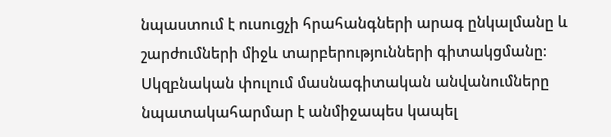նպաստում է ուսուցչի հրահանգների արագ ընկալմանը և շարժումների միջև տարբերությունների գիտակցմանը։ Սկզբնական փուլում մասնագիտական անվանումները նպատակահարմար է անմիջապես կապել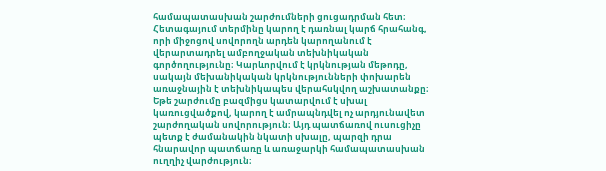համապատասխան շարժումների ցուցադրման հետ։ Հետագայում տերմինը կարող է դառնալ կարճ հրահանգ, որի միջոցով սովորողն արդեն կարողանում է վերարտադրել ամբողջական տեխնիկական գործողությունը։ Կարևորվում է կրկնության մեթոդը, սակայն մեխանիկական կրկնությունների փոխարեն առաջնային է տեխնիկապես վերահսկվող աշխատանքը։ Եթե շարժումը բազմիցս կատարվում է սխալ կառուցվածքով, կարող է ամրապնդվել ոչ արդյունավետ շարժողական սովորություն։ Այդ պատճառով ուսուցիչը պետք է ժամանակին նկատի սխալը, պարզի դրա հնարավոր պատճառը և առաջարկի համապատասխան ուղղիչ վարժություն։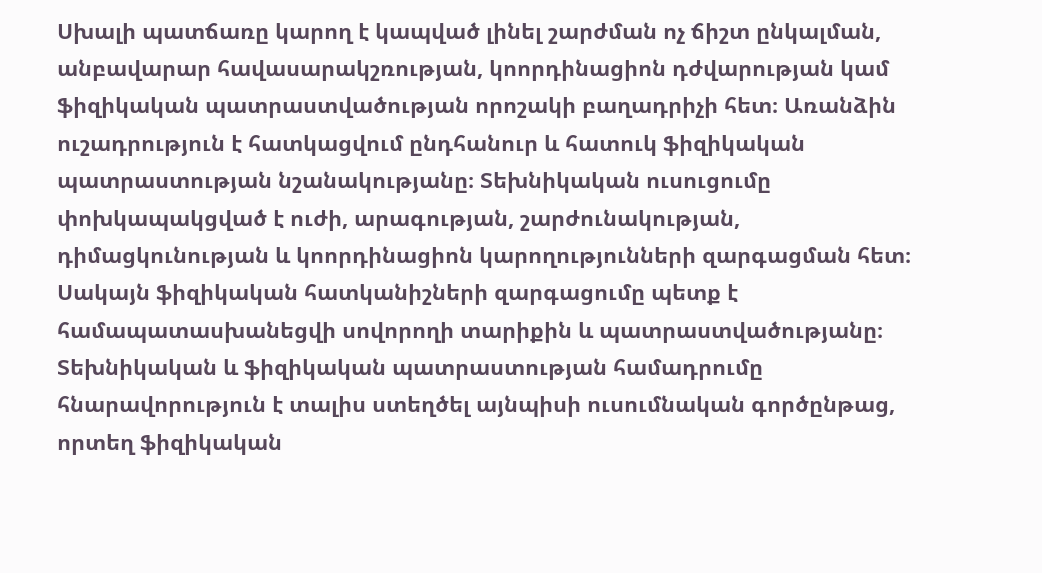Սխալի պատճառը կարող է կապված լինել շարժման ոչ ճիշտ ընկալման, անբավարար հավասարակշռության, կոորդինացիոն դժվարության կամ ֆիզիկական պատրաստվածության որոշակի բաղադրիչի հետ։ Առանձին ուշադրություն է հատկացվում ընդհանուր և հատուկ ֆիզիկական պատրաստության նշանակությանը։ Տեխնիկական ուսուցումը փոխկապակցված է ուժի, արագության, շարժունակության, դիմացկունության և կոորդինացիոն կարողությունների զարգացման հետ։ Սակայն ֆիզիկական հատկանիշների զարգացումը պետք է համապատասխանեցվի սովորողի տարիքին և պատրաստվածությանը։ Տեխնիկական և ֆիզիկական պատրաստության համադրումը հնարավորություն է տալիս ստեղծել այնպիսի ուսումնական գործընթաց, որտեղ ֆիզիկական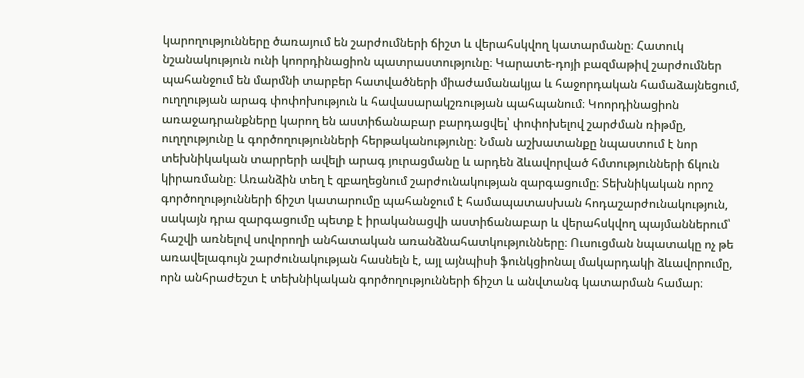կարողությունները ծառայում են շարժումների ճիշտ և վերահսկվող կատարմանը։ Հատուկ նշանակություն ունի կոորդինացիոն պատրաստությունը։ Կարատե-դոյի բազմաթիվ շարժումներ պահանջում են մարմնի տարբեր հատվածների միաժամանակյա և հաջորդական համաձայնեցում, ուղղության արագ փոփոխություն և հավասարակշռության պահպանում։ Կոորդինացիոն առաջադրանքները կարող են աստիճանաբար բարդացվել՝ փոփոխելով շարժման ռիթմը, ուղղությունը և գործողությունների հերթականությունը։ Նման աշխատանքը նպաստում է նոր տեխնիկական տարրերի ավելի արագ յուրացմանը և արդեն ձևավորված հմտությունների ճկուն կիրառմանը։ Առանձին տեղ է զբաղեցնում շարժունակության զարգացումը։ Տեխնիկական որոշ գործողությունների ճիշտ կատարումը պահանջում է համապատասխան հոդաշարժունակություն, սակայն դրա զարգացումը պետք է իրականացվի աստիճանաբար և վերահսկվող պայմաններում՝ հաշվի առնելով սովորողի անհատական առանձնահատկությունները։ Ուսուցման նպատակը ոչ թե առավելագույն շարժունակության հասնելն է, այլ այնպիսի ֆունկցիոնալ մակարդակի ձևավորումը, որն անհրաժեշտ է տեխնիկական գործողությունների ճիշտ և անվտանգ կատարման համար։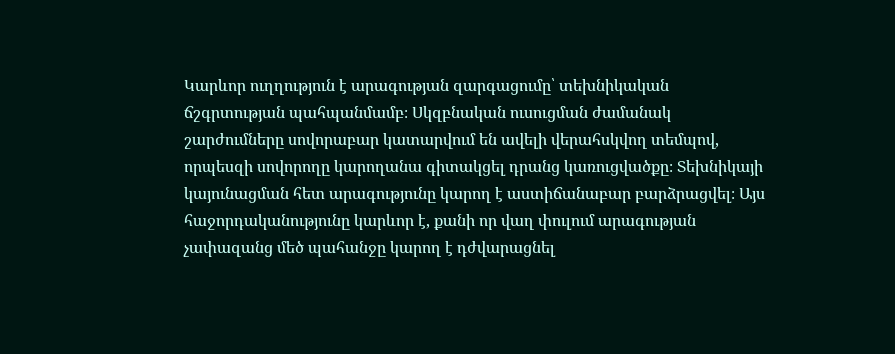Կարևոր ուղղություն է արագության զարգացումը՝ տեխնիկական ճշգրտության պահպանմամբ։ Սկզբնական ուսուցման ժամանակ շարժումները սովորաբար կատարվում են ավելի վերահսկվող տեմպով, որպեսզի սովորողը կարողանա գիտակցել դրանց կառուցվածքը։ Տեխնիկայի կայունացման հետ արագությունը կարող է աստիճանաբար բարձրացվել։ Այս հաջորդականությունը կարևոր է, քանի որ վաղ փուլում արագության չափազանց մեծ պահանջը կարող է դժվարացնել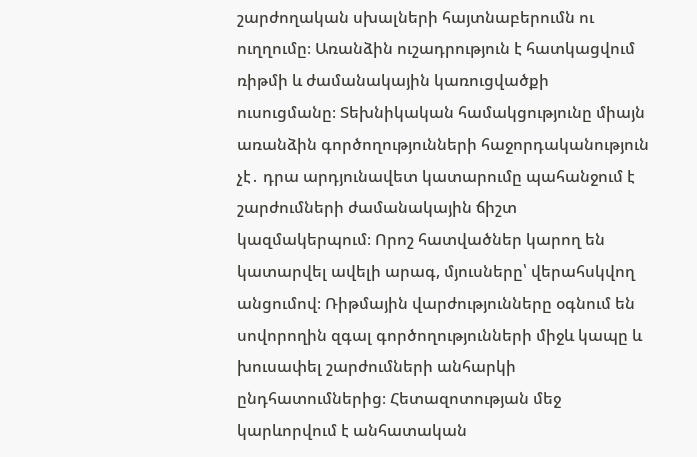շարժողական սխալների հայտնաբերումն ու ուղղումը։ Առանձին ուշադրություն է հատկացվում ռիթմի և ժամանակային կառուցվածքի ուսուցմանը։ Տեխնիկական համակցությունը միայն առանձին գործողությունների հաջորդականություն չէ․ դրա արդյունավետ կատարումը պահանջում է շարժումների ժամանակային ճիշտ կազմակերպում։ Որոշ հատվածներ կարող են կատարվել ավելի արագ, մյուսները՝ վերահսկվող անցումով։ Ռիթմային վարժությունները օգնում են սովորողին զգալ գործողությունների միջև կապը և խուսափել շարժումների անհարկի ընդհատումներից։ Հետազոտության մեջ կարևորվում է անհատական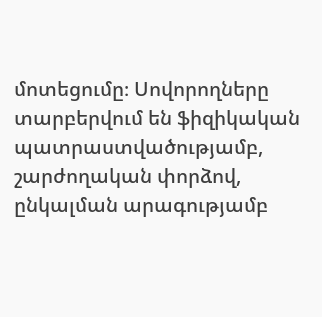մոտեցումը։ Սովորողները տարբերվում են ֆիզիկական պատրաստվածությամբ, շարժողական փորձով, ընկալման արագությամբ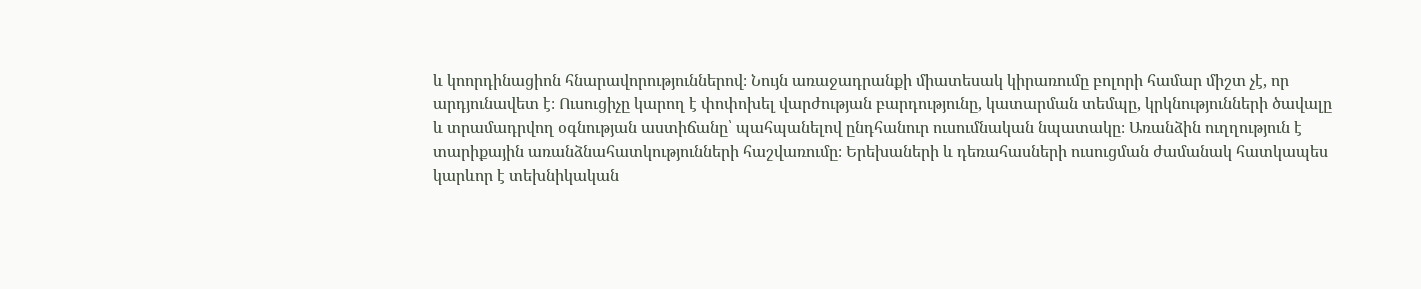և կոորդինացիոն հնարավորություններով։ Նույն առաջադրանքի միատեսակ կիրառումը բոլորի համար միշտ չէ, որ արդյունավետ է։ Ուսուցիչը կարող է փոփոխել վարժության բարդությունը, կատարման տեմպը, կրկնությունների ծավալը և տրամադրվող օգնության աստիճանը՝ պահպանելով ընդհանուր ուսումնական նպատակը։ Առանձին ուղղություն է տարիքային առանձնահատկությունների հաշվառումը։ Երեխաների և դեռահասների ուսուցման ժամանակ հատկապես կարևոր է տեխնիկական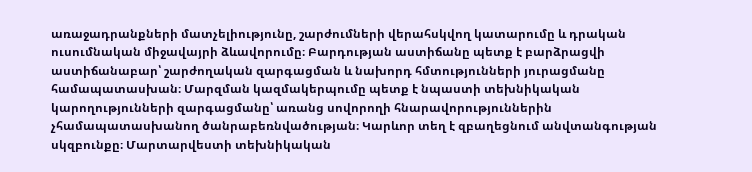առաջադրանքների մատչելիությունը, շարժումների վերահսկվող կատարումը և դրական ուսումնական միջավայրի ձևավորումը։ Բարդության աստիճանը պետք է բարձրացվի աստիճանաբար՝ շարժողական զարգացման և նախորդ հմտությունների յուրացմանը համապատասխան։ Մարզման կազմակերպումը պետք է նպաստի տեխնիկական կարողությունների զարգացմանը՝ առանց սովորողի հնարավորություններին չհամապատասխանող ծանրաբեռնվածության։ Կարևոր տեղ է զբաղեցնում անվտանգության սկզբունքը։ Մարտարվեստի տեխնիկական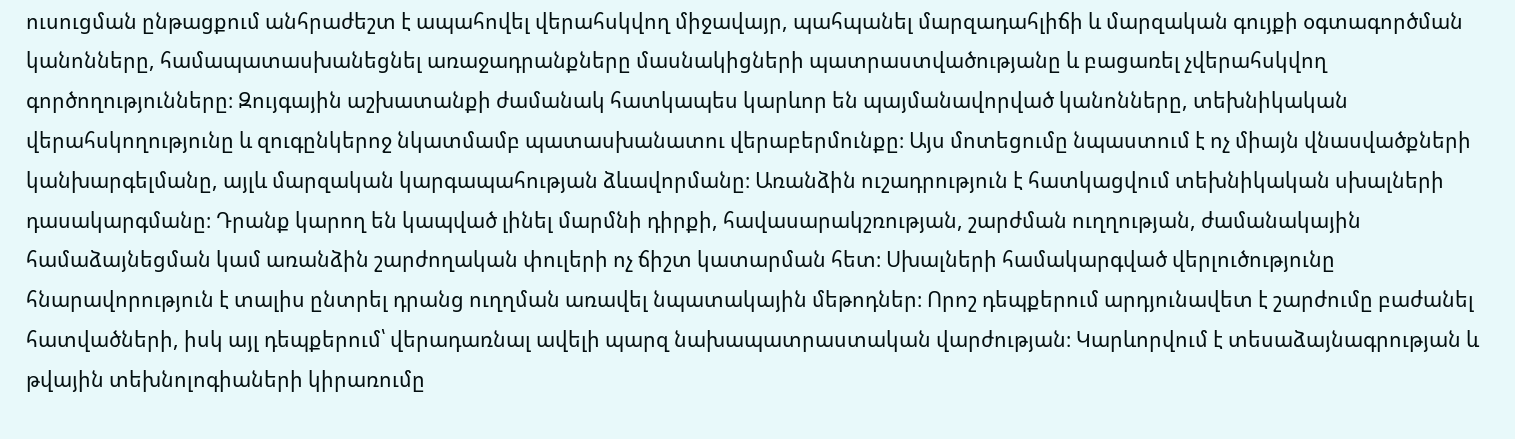ուսուցման ընթացքում անհրաժեշտ է ապահովել վերահսկվող միջավայր, պահպանել մարզադահլիճի և մարզական գույքի օգտագործման կանոնները, համապատասխանեցնել առաջադրանքները մասնակիցների պատրաստվածությանը և բացառել չվերահսկվող գործողությունները։ Զույգային աշխատանքի ժամանակ հատկապես կարևոր են պայմանավորված կանոնները, տեխնիկական վերահսկողությունը և զուգընկերոջ նկատմամբ պատասխանատու վերաբերմունքը։ Այս մոտեցումը նպաստում է ոչ միայն վնասվածքների կանխարգելմանը, այլև մարզական կարգապահության ձևավորմանը։ Առանձին ուշադրություն է հատկացվում տեխնիկական սխալների դասակարգմանը։ Դրանք կարող են կապված լինել մարմնի դիրքի, հավասարակշռության, շարժման ուղղության, ժամանակային համաձայնեցման կամ առանձին շարժողական փուլերի ոչ ճիշտ կատարման հետ։ Սխալների համակարգված վերլուծությունը հնարավորություն է տալիս ընտրել դրանց ուղղման առավել նպատակային մեթոդներ։ Որոշ դեպքերում արդյունավետ է շարժումը բաժանել հատվածների, իսկ այլ դեպքերում՝ վերադառնալ ավելի պարզ նախապատրաստական վարժության։ Կարևորվում է տեսաձայնագրության և թվային տեխնոլոգիաների կիրառումը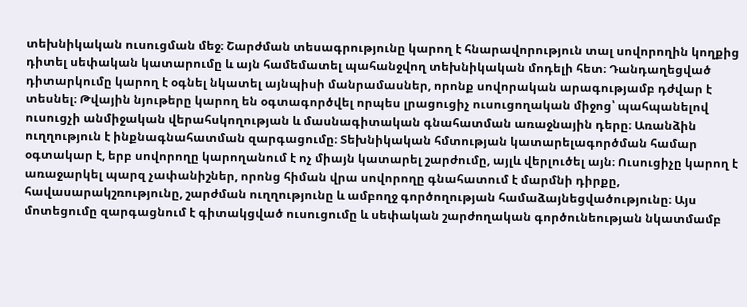տեխնիկական ուսուցման մեջ։ Շարժման տեսագրությունը կարող է հնարավորություն տալ սովորողին կողքից դիտել սեփական կատարումը և այն համեմատել պահանջվող տեխնիկական մոդելի հետ։ Դանդաղեցված դիտարկումը կարող է օգնել նկատել այնպիսի մանրամասներ, որոնք սովորական արագությամբ դժվար է տեսնել։ Թվային նյութերը կարող են օգտագործվել որպես լրացուցիչ ուսուցողական միջոց՝ պահպանելով ուսուցչի անմիջական վերահսկողության և մասնագիտական գնահատման առաջնային դերը։ Առանձին ուղղություն է ինքնագնահատման զարգացումը։ Տեխնիկական հմտության կատարելագործման համար օգտակար է, երբ սովորողը կարողանում է ոչ միայն կատարել շարժումը, այլև վերլուծել այն։ Ուսուցիչը կարող է առաջարկել պարզ չափանիշներ, որոնց հիման վրա սովորողը գնահատում է մարմնի դիրքը, հավասարակշռությունը, շարժման ուղղությունը և ամբողջ գործողության համաձայնեցվածությունը։ Այս մոտեցումը զարգացնում է գիտակցված ուսուցումը և սեփական շարժողական գործունեության նկատմամբ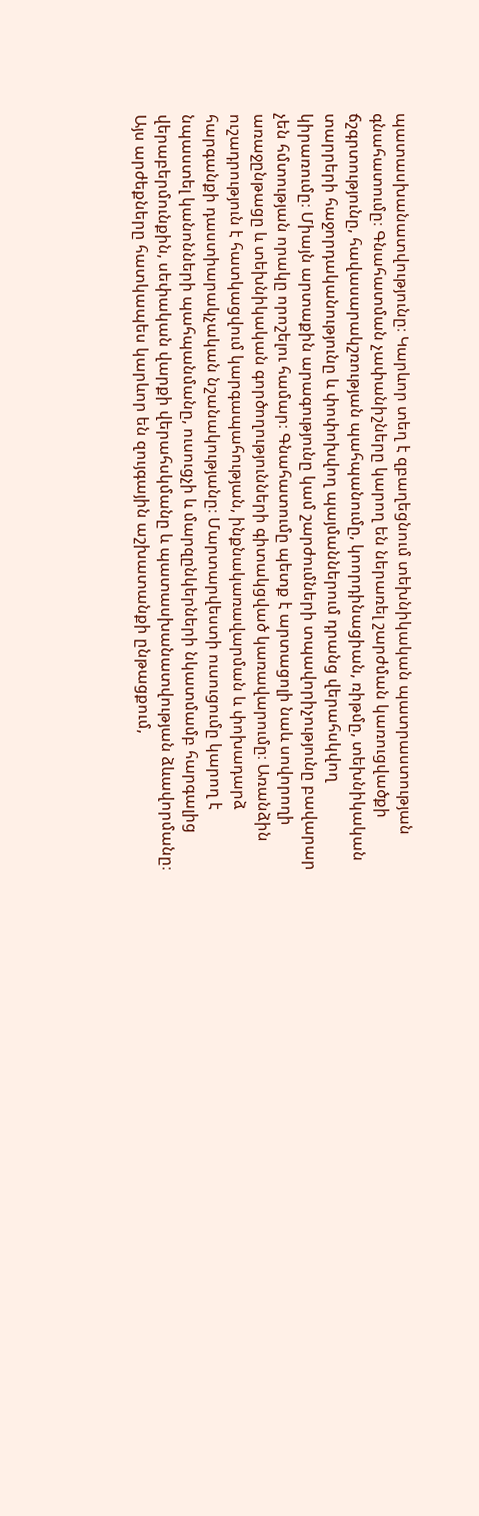պատասխանատվությունը։ Կարևոր տեղ է զբաղեցնում տեխնիկական պատրաստության գնահատումը։ Գնահատման չափանիշները կարող են ներառել շարժման կառուցվածքի ճշգրտությունը, հավասարակշռության պահպանումը, կոորդինացիան, ռիթմը, տեխնիկական տարրերի հաջորդականությունը և փոփոխվող պայմաններում դրանց վերահսկվող կիրառումը։ Միայն արտաքին արագությունը կամ շարժումների տպավորիչությունը բավարար չեն հմտության որակը որոշելու համար։ Գնահատումը պետք է արտացոլի նաև սովորողի առաջընթացը և տեխնիկական գործողությունների գիտակցված կառավարումը։ Առանձին ուշադրություն է հատկացվում կարգապահության, ինքնակառավարման և փոխադարձ հարգանքի դաստիարակչական նշանակությանը։ Մարտարվեստի ուսուցումը կարող է նպաստել կանոնների պահպանմանը, ուսուցչի և մարզընկերների նկատմամբ հարգալից վերաբերմունքին, սեփական վարքի վերահսկմանը և պատասխանատվության ձևավորմանը։ Այս արժեքները հատկապես կարևոր են զույգային աշխատանքի ընթացքում,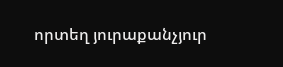որտեղ յուրաքանչյուր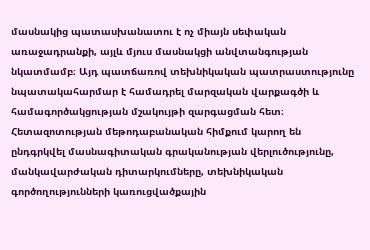մասնակից պատասխանատու է ոչ միայն սեփական առաջադրանքի, այլև մյուս մասնակցի անվտանգության նկատմամբ։ Այդ պատճառով տեխնիկական պատրաստությունը նպատակահարմար է համադրել մարզական վարքագծի և համագործակցության մշակույթի զարգացման հետ։ Հետազոտության մեթոդաբանական հիմքում կարող են ընդգրկվել մասնագիտական գրականության վերլուծությունը, մանկավարժական դիտարկումները, տեխնիկական գործողությունների կառուցվածքային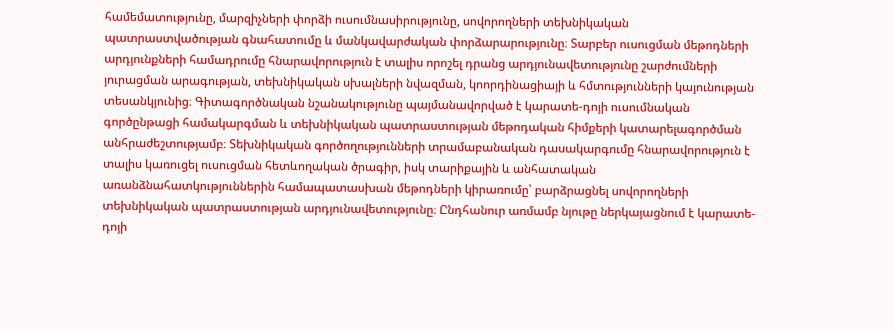համեմատությունը, մարզիչների փորձի ուսումնասիրությունը, սովորողների տեխնիկական պատրաստվածության գնահատումը և մանկավարժական փորձարարությունը։ Տարբեր ուսուցման մեթոդների արդյունքների համադրումը հնարավորություն է տալիս որոշել դրանց արդյունավետությունը շարժումների յուրացման արագության, տեխնիկական սխալների նվազման, կոորդինացիայի և հմտությունների կայունության տեսանկյունից։ Գիտագործնական նշանակությունը պայմանավորված է կարատե-դոյի ուսումնական գործընթացի համակարգման և տեխնիկական պատրաստության մեթոդական հիմքերի կատարելագործման անհրաժեշտությամբ։ Տեխնիկական գործողությունների տրամաբանական դասակարգումը հնարավորություն է տալիս կառուցել ուսուցման հետևողական ծրագիր, իսկ տարիքային և անհատական առանձնահատկություններին համապատասխան մեթոդների կիրառումը՝ բարձրացնել սովորողների տեխնիկական պատրաստության արդյունավետությունը։ Ընդհանուր առմամբ նյութը ներկայացնում է կարատե-դոյի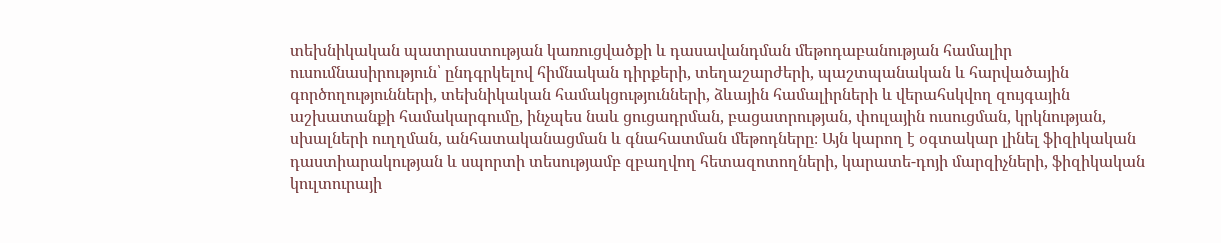տեխնիկական պատրաստության կառուցվածքի և դասավանդման մեթոդաբանության համալիր ուսումնասիրություն՝ ընդգրկելով հիմնական դիրքերի, տեղաշարժերի, պաշտպանական և հարվածային գործողությունների, տեխնիկական համակցությունների, ձևային համալիրների և վերահսկվող զույգային աշխատանքի համակարգումը, ինչպես նաև ցուցադրման, բացատրության, փուլային ուսուցման, կրկնության, սխալների ուղղման, անհատականացման և գնահատման մեթոդները։ Այն կարող է օգտակար լինել ֆիզիկական դաստիարակության և սպորտի տեսությամբ զբաղվող հետազոտողների, կարատե-դոյի մարզիչների, ֆիզիկական կուլտուրայի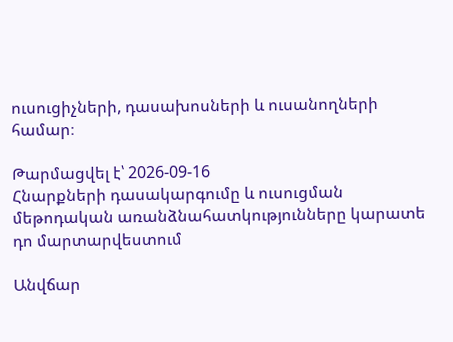ուսուցիչների, դասախոսների և ուսանողների համար։

Թարմացվել է՝ 2026-09-16
Հնարքների դասակարգումը և ուսուցման մեթոդական առանձնահատկությունները կարատե դո մարտարվեստում

Անվճար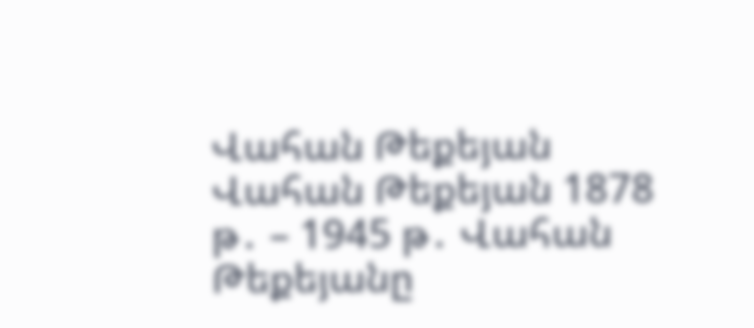Վահան Թեքեյան Վահան Թեքեյան 1878 թ․ – 1945 թ․ Վահան Թեքեյանը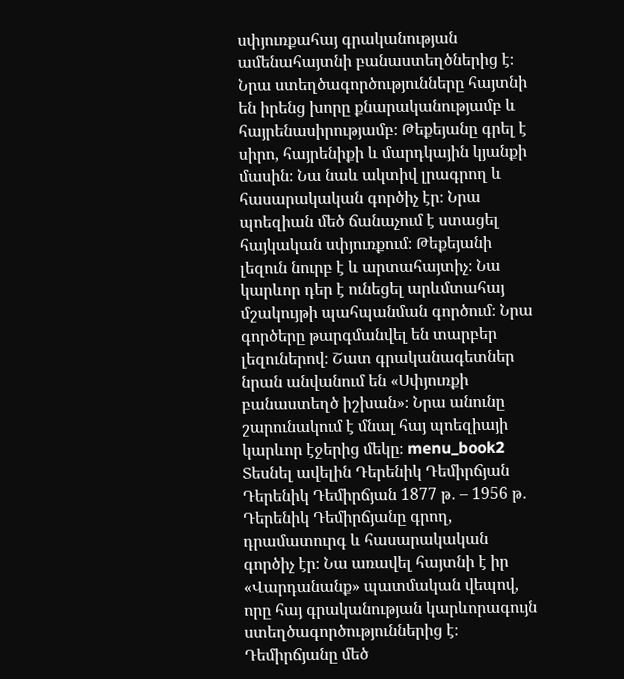սփյուռքահայ գրականության ամենահայտնի բանաստեղծներից է։ Նրա ստեղծագործությունները հայտնի են իրենց խորը քնարականությամբ և հայրենասիրությամբ։ Թեքեյանը գրել է սիրո, հայրենիքի և մարդկային կյանքի մասին։ Նա նաև ակտիվ լրագրող և հասարակական գործիչ էր։ Նրա պոեզիան մեծ ճանաչում է ստացել հայկական սփյուռքում։ Թեքեյանի լեզուն նուրբ է և արտահայտիչ։ Նա կարևոր դեր է ունեցել արևմտահայ մշակույթի պահպանման գործում։ Նրա գործերը թարգմանվել են տարբեր լեզուներով։ Շատ գրականագետներ նրան անվանում են «Սփյուռքի բանաստեղծ իշխան»։ Նրա անունը շարունակում է մնալ հայ պոեզիայի կարևոր էջերից մեկը։ menu_book2 Տեսնել ավելին Դերենիկ Դեմիրճյան Դերենիկ Դեմիրճյան 1877 թ․ – 1956 թ․ Դերենիկ Դեմիրճյանը գրող, դրամատուրգ և հասարակական գործիչ էր։ Նա առավել հայտնի է իր «Վարդանանք» պատմական վեպով, որը հայ գրականության կարևորագույն ստեղծագործություններից է։ Դեմիրճյանը մեծ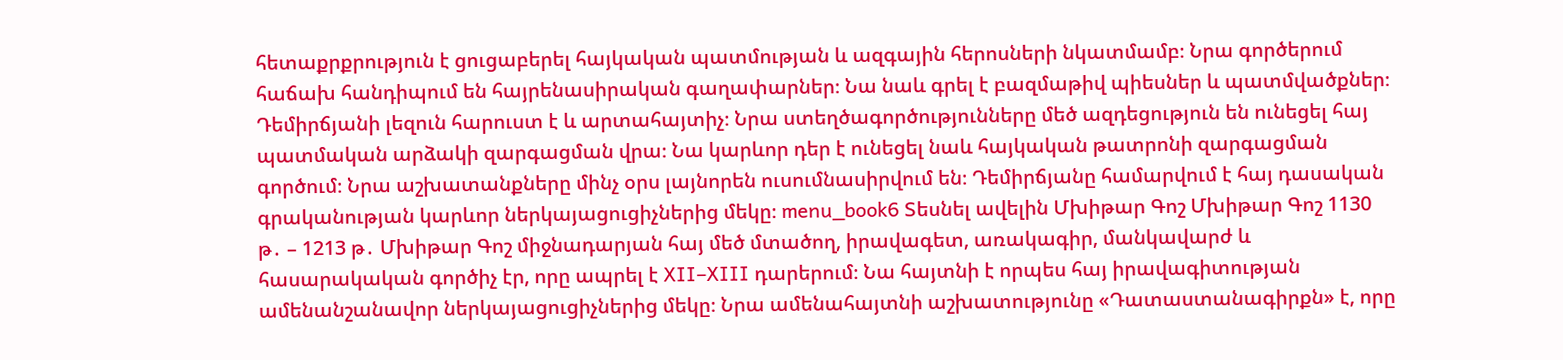հետաքրքրություն է ցուցաբերել հայկական պատմության և ազգային հերոսների նկատմամբ։ Նրա գործերում հաճախ հանդիպում են հայրենասիրական գաղափարներ։ Նա նաև գրել է բազմաթիվ պիեսներ և պատմվածքներ։ Դեմիրճյանի լեզուն հարուստ է և արտահայտիչ։ Նրա ստեղծագործությունները մեծ ազդեցություն են ունեցել հայ պատմական արձակի զարգացման վրա։ Նա կարևոր դեր է ունեցել նաև հայկական թատրոնի զարգացման գործում։ Նրա աշխատանքները մինչ օրս լայնորեն ուսումնասիրվում են։ Դեմիրճյանը համարվում է հայ դասական գրականության կարևոր ներկայացուցիչներից մեկը։ menu_book6 Տեսնել ավելին Մխիթար Գոշ Մխիթար Գոշ 1130 թ․ – 1213 թ․ Մխիթար Գոշ միջնադարյան հայ մեծ մտածող, իրավագետ, առակագիր, մանկավարժ և հասարակական գործիչ էր, որը ապրել է XII–XIII դարերում։ Նա հայտնի է որպես հայ իրավագիտության ամենանշանավոր ներկայացուցիչներից մեկը։ Նրա ամենահայտնի աշխատությունը «Դատաստանագիրքն» է, որը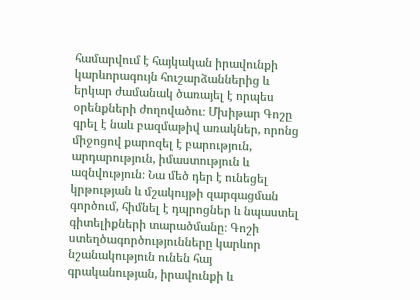համարվում է հայկական իրավունքի կարևորագույն հուշարձաններից և երկար ժամանակ ծառայել է որպես օրենքների ժողովածու։ Մխիթար Գոշը գրել է նաև բազմաթիվ առակներ, որոնց միջոցով քարոզել է բարություն, արդարություն, իմաստություն և ազնվություն։ Նա մեծ դեր է ունեցել կրթության և մշակույթի զարգացման գործում, հիմնել է դպրոցներ և նպաստել գիտելիքների տարածմանը։ Գոշի ստեղծագործությունները կարևոր նշանակություն ունեն հայ գրականության, իրավունքի և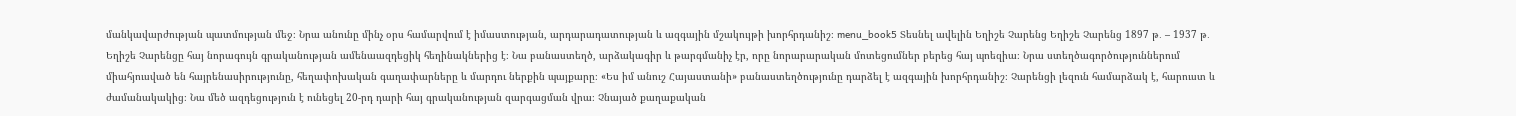մանկավարժության պատմության մեջ։ Նրա անունը մինչ օրս համարվում է իմաստության, արդարադատության և ազգային մշակույթի խորհրդանիշ։ menu_book5 Տեսնել ավելին Եղիշե Չարենց Եղիշե Չարենց 1897 թ․ – 1937 թ․ Եղիշե Չարենցը հայ նորագույն գրականության ամենաազդեցիկ հեղինակներից է։ Նա բանաստեղծ, արձակագիր և թարգմանիչ էր, որը նորարարական մոտեցումներ բերեց հայ պոեզիա։ Նրա ստեղծագործություններում միահյուսված են հայրենասիրությունը, հեղափոխական գաղափարները և մարդու ներքին պայքարը։ «Ես իմ անուշ Հայաստանի» բանաստեղծությունը դարձել է ազգային խորհրդանիշ։ Չարենցի լեզուն համարձակ է, հարուստ և ժամանակակից։ Նա մեծ ազդեցություն է ունեցել 20-րդ դարի հայ գրականության զարգացման վրա։ Չնայած քաղաքական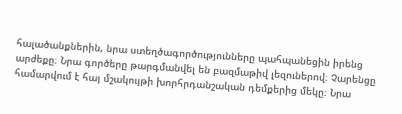հալածանքներին, նրա ստեղծագործությունները պահպանեցին իրենց արժեքը։ Նրա գործերը թարգմանվել են բազմաթիվ լեզուներով։ Չարենցը համարվում է հայ մշակույթի խորհրդանշական դեմքերից մեկը։ Նրա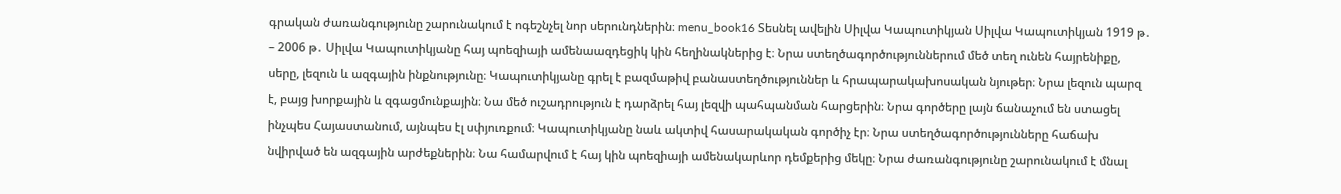գրական ժառանգությունը շարունակում է ոգեշնչել նոր սերունդներին։ menu_book16 Տեսնել ավելին Սիլվա Կապուտիկյան Սիլվա Կապուտիկյան 1919 թ․ – 2006 թ․ Սիլվա Կապուտիկյանը հայ պոեզիայի ամենաազդեցիկ կին հեղինակներից է։ Նրա ստեղծագործություններում մեծ տեղ ունեն հայրենիքը, սերը, լեզուն և ազգային ինքնությունը։ Կապուտիկյանը գրել է բազմաթիվ բանաստեղծություններ և հրապարակախոսական նյութեր։ Նրա լեզուն պարզ է, բայց խորքային և զգացմունքային։ Նա մեծ ուշադրություն է դարձրել հայ լեզվի պահպանման հարցերին։ Նրա գործերը լայն ճանաչում են ստացել ինչպես Հայաստանում, այնպես էլ սփյուռքում։ Կապուտիկյանը նաև ակտիվ հասարակական գործիչ էր։ Նրա ստեղծագործությունները հաճախ նվիրված են ազգային արժեքներին։ Նա համարվում է հայ կին պոեզիայի ամենակարևոր դեմքերից մեկը։ Նրա ժառանգությունը շարունակում է մնալ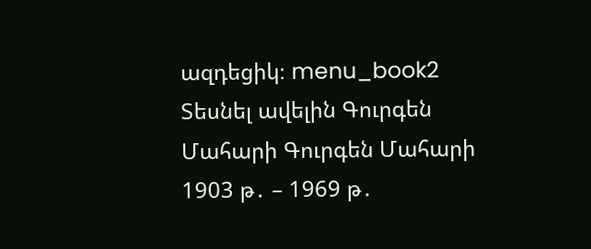ազդեցիկ։ menu_book2 Տեսնել ավելին Գուրգեն Մահարի Գուրգեն Մահարի 1903 թ․ – 1969 թ․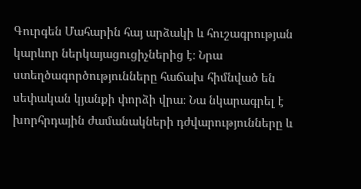Գուրգեն Մահարին հայ արձակի և հուշագրության կարևոր ներկայացուցիչներից է։ Նրա ստեղծագործությունները հաճախ հիմնված են սեփական կյանքի փորձի վրա։ Նա նկարագրել է խորհրդային ժամանակների դժվարությունները և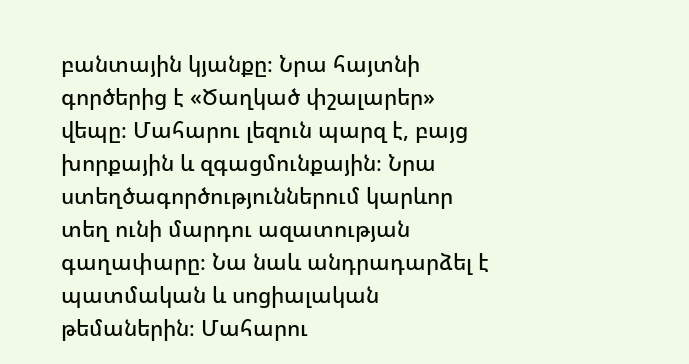բանտային կյանքը։ Նրա հայտնի գործերից է «Ծաղկած փշալարեր» վեպը։ Մահարու լեզուն պարզ է, բայց խորքային և զգացմունքային։ Նրա ստեղծագործություններում կարևոր տեղ ունի մարդու ազատության գաղափարը։ Նա նաև անդրադարձել է պատմական և սոցիալական թեմաներին։ Մահարու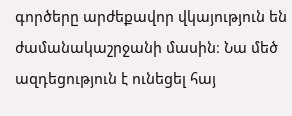գործերը արժեքավոր վկայություն են ժամանակաշրջանի մասին։ Նա մեծ ազդեցություն է ունեցել հայ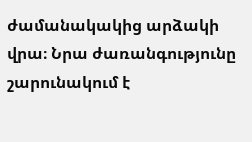ժամանակակից արձակի վրա։ Նրա ժառանգությունը շարունակում է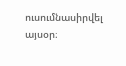ուսումնասիրվել այսօր։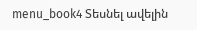menu_book4 Տեսնել ավելին